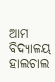ଆମ ବିଦ୍ୟାଳୟ ହାଲଚାଲ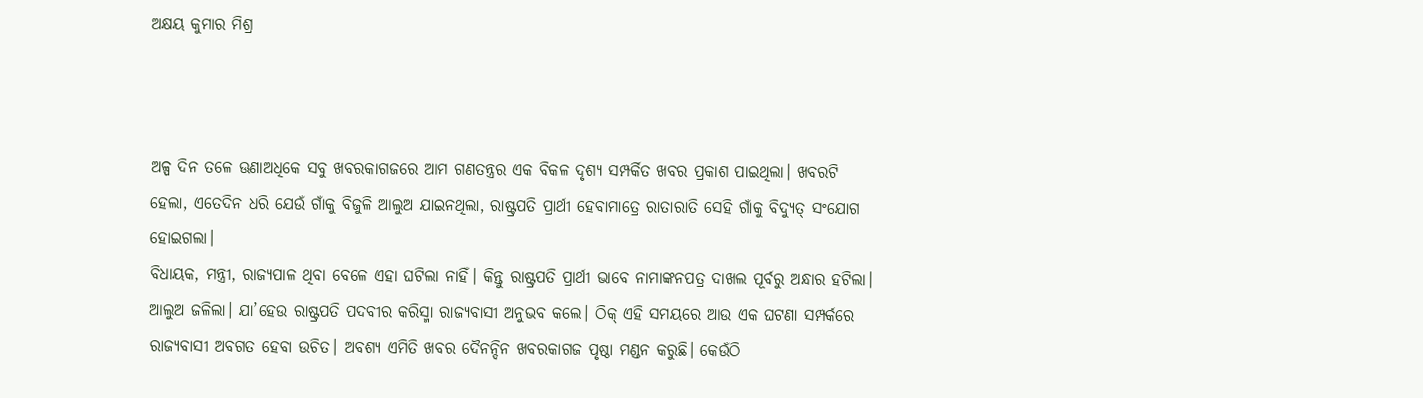ଅକ୍ଷୟ କୁମାର ମିଶ୍ର



ଅଳ୍ପ ଦିନ ତଳେ ଊଣାଅଧିକେ ସବୁ ଖବରକାଗଜରେ ଆମ ଗଣତନ୍ତ୍ରର ଏକ ବିକଳ ଦୃଶ୍ୟ ସମ୍ପର୍କିତ ଖବର ପ୍ରକାଶ ପାଇଥିଲା। ଖବରଟି ହେଲା, ଏତେଦିନ ଧରି ଯେଉଁ ଗାଁକୁ ବିଜୁଳି ଆଲୁଅ ଯାଇନଥିଲା, ରାଷ୍ଟ୍ରପତି ପ୍ରାର୍ଥୀ ହେବାମାତ୍ରେ ରାତାରାତି ସେହି ଗାଁକୁ ବିଦ୍ୟୁତ୍‌ ସଂଯୋଗ ହୋଇଗଲା।
ବିଧାୟକ, ମନ୍ତ୍ରୀ, ରାଜ୍ୟପାଳ ଥିବା ବେଳେ ଏହା ଘଟିଲା ନାହିଁ। କିନ୍ତୁ ରାଷ୍ଟ୍ରପତି ପ୍ରାର୍ଥୀ ଭାବେ ନାମାଙ୍କନପତ୍ର ଦାଖଲ ପୂର୍ବରୁ ଅନ୍ଧାର ହଟିଲା। ଆଲୁଅ ଜଳିଲା। ଯା’ହେଉ ରାଷ୍ଟ୍ରପତି ପଦବୀର କରିସ୍ମା ରାଜ୍ୟବାସୀ ଅନୁଭବ କଲେ। ଠିକ୍‌ ଏହି ସମୟରେ ଆଉ ଏକ ଘଟଣା ସମ୍ପର୍କରେ ରାଜ୍ୟବାସୀ ଅବଗତ ହେବା ଉଚିତ। ଅବଶ୍ୟ ଏମିତି ଖବର ଦୈନନ୍ଦିନ ଖବରକାଗଜ ପୃଷ୍ଠା ମଣ୍ଡନ କରୁଛି। କେଉଁଠି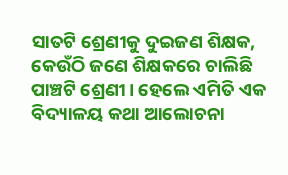ସାତଟି ଶ୍ରେଣୀକୁ ଦୁଇଜଣ ଶିକ୍ଷକ, କେଉଁଠି ଜଣେ ଶିକ୍ଷକରେ ଚାଲିଛି ପାଞ୍ଚଟି ଶ୍ରେଣୀ। ହେଲେ ଏମିତି ଏକ ବିଦ୍ୟାଳୟ କଥା ଆଲୋଚନା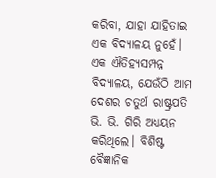କରିବା, ଯାହା ଯାହିତାଇ ଏକ ବିଦ୍ୟାଳୟ ନୁହେଁ। ଏକ ଐତିହ୍ୟସମ୍ପନ୍ନ ବିଦ୍ୟାଳୟ, ଯେଉଁଠି ଆମ ଦେଶର ଚତୁର୍ଥ ରାଷ୍ଟ୍ରପତି ଭି. ଭି. ଗିରି ଅଧ୍ୟୟନ କରିଥିଲେ। ବିଶିଷ୍ଟ ବୈଜ୍ଞାନିକ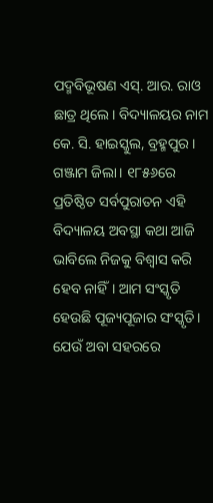ପଦ୍ମବିଭୂଷଣ ଏସ୍‌. ଆର. ରାଓ ଛାତ୍ର ଥିଲେ। ବିଦ୍ୟାଳୟର ନାମ କେ. ସି. ହାଇସ୍କୁଲ, ବ୍ରହ୍ମପୁର। ଗଞ୍ଜାମ ଜିଲା। ୧୮୫୬ରେ ପ୍ରତିଷ୍ଠିତ ସର୍ବପୁରାତନ ଏହି ବିଦ୍ୟାଳୟ ଅବସ୍ଥା କଥା ଆଜି ଭାବିଲେ ନିଜକୁ ବିଶ୍ୱାସ କରି ହେବ ନାହିଁ। ଆମ ସଂସ୍କୃତି ହେଉଛି ପୂଜ୍ୟପୂଜାର ସଂସ୍କୃତି। ଯେଉଁ ଅବା ସହରରେ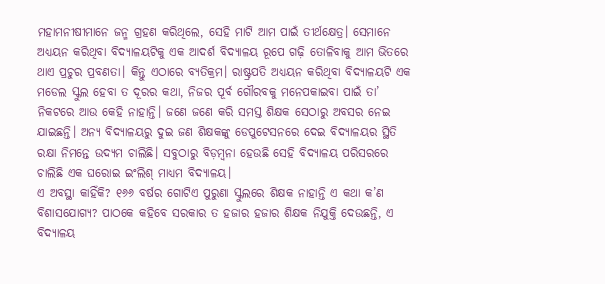ମହାମନୀଷୀମାନେ ଜନ୍ମ ଗ୍ରହଣ କରିଥିଲେ, ସେହି ମାଟି ଆମ ପାଇଁ ତୀର୍ଥକ୍ଷେତ୍ର। ସେମାନେ ଅଧ୍ୟୟନ କରିଥିବା ବିଦ୍ୟାଳୟଟିକୁ ଏକ ଆଦର୍ଶ ବିଦ୍ୟାଳୟ ରୂପେ ଗଢ଼ି ତୋଳିବାକୁ ଆମ ଭିତରେ ଥାଏ ପ୍ରଚୁର ପ୍ରବଣତା। କିନ୍ତୁ ଏଠାରେ ବ୍ୟତିକ୍ରମ। ରାଷ୍ଟ୍ରପତି ଅଧ୍ୟୟନ କରିଥିବା ବିଦ୍ୟାଳୟଟି ଏକ ମଡେଲ ସ୍କୁଲ ହେବା ତ ଦୂରର କଥା, ନିଜର ପୂର୍ବ ଗୌରବକୁ ମନେପକାଇବା ପାଇଁ ତା’ ନିକଟରେ ଆଉ କେହି ନାହାନ୍ତି। ଜଣେ ଜଣେ କରି ସମସ୍ତ ଶିକ୍ଷକ ସେଠାରୁ ଅବସର ନେଇ ଯାଇଛନ୍ତି। ଅନ୍ୟ ବିଦ୍ୟାଳୟରୁ ଦୁଇ ଜଣ ଶିକ୍ଷକଙ୍କୁ ଡେପୁଟେସନରେ ଦେଇ ବିଦ୍ୟାଳୟର ସ୍ଥିତି ରକ୍ଷା ନିମନ୍ତେ ଉଦ୍ୟମ ଚାଲିଛି। ସବୁଠାରୁ ବିଡ଼ମ୍ବନା ହେଉଛି ସେହି ବିଦ୍ୟାଳୟ ପରିସରରେ ଚାଲିଛି ଏକ ଘରୋଇ ଇଂଲିଶ୍‌ ମାଧ୍ୟମ ବିଦ୍ୟାଳୟ।
ଏ ଅବସ୍ଥା କାହିଁକି? ୧୬୬ ବର୍ଷର ଗୋଟିଏ ପୁରୁଣା ସ୍କୁଲରେ ଶିକ୍ଷକ ନାହାନ୍ତି ଏ କଥା କ’ଣ ବିଶାସଯୋଗ୍ୟ? ପାଠକେ କହିବେ ସରକାର ତ ହଜାର ହଜାର ଶିକ୍ଷକ ନିଯୁକ୍ତି ଦେଉଛନ୍ତି, ଏ ବିଦ୍ୟାଳୟ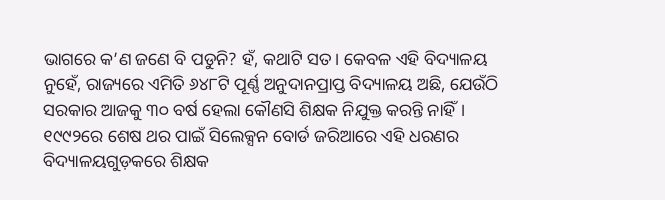ଭାଗରେ କ’ଣ ଜଣେ ବି ପଡୁନି? ହଁ, କଥାଟି ସତ। କେବଳ ଏହି ବିଦ୍ୟାଳୟ ନୁହେଁ, ରାଜ୍ୟରେ ଏମିତି ୬୪୮ଟି ପୂର୍ଣ୍ଣ ଅନୁଦାନପ୍ରାପ୍ତ ବିଦ୍ୟାଳୟ ଅଛି, ଯେଉଁଠି ସରକାର ଆଜକୁ ୩୦ ବର୍ଷ ହେଲା କୌଣସି ଶିକ୍ଷକ ନିଯୁକ୍ତ କରନ୍ତି ନାହିଁ। ୧୯୯୨ରେ ଶେଷ ଥର ପାଇଁ ସିଲେକ୍ସନ ବୋର୍ଡ ଜରିଆରେ ଏହି ଧରଣର ବିଦ୍ୟାଳୟଗୁଡ଼କରେ ଶିକ୍ଷକ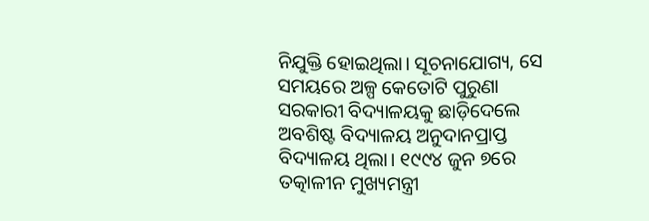ନିଯୁକ୍ତି ହୋଇଥିଲା। ସୂଚନାଯୋଗ୍ୟ, ସେ ସମୟରେ ଅଳ୍ପ କେତୋଟି ପୁରୁଣା ସରକାରୀ ବିଦ୍ୟାଳୟକୁ ଛାଡ଼ିଦେଲେ ଅବଶିଷ୍ଟ ବିଦ୍ୟାଳୟ ଅନୁଦାନପ୍ରାପ୍ତ ବିଦ୍ୟାଳୟ ଥିଲା। ୧୯୯୪ ଜୁନ ୭ରେ ତତ୍କାଳୀନ ମୁଖ୍ୟମନ୍ତ୍ରୀ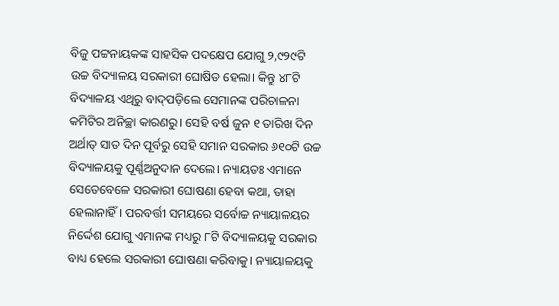ବିଜୁ ପଟ୍ଟନାୟକଙ୍କ ସାହସିକ ପଦକ୍ଷେପ ଯୋଗୁ ୨,୯୨୯ଟି ଉଚ୍ଚ ବିଦ୍ୟାଳୟ ସରକାରୀ ଘୋଷିତ ହେଲା। କିନ୍ତୁ ୪୮ଟି ବିଦ୍ୟାଳୟ ଏଥିରୁ ବାଦ୍‌ପଡ଼ିଲେ ସେମାନଙ୍କ ପରିଚାଳନା କମିଟିର ଅନିଚ୍ଛା କାରଣରୁ। ସେହି ବର୍ଷ ଜୁନ ୧ ତାରିଖ ଦିନ ଅର୍ଥାତ୍‌ ସାତ ଦିନ ପୂର୍ବରୁ ସେହି ସମାନ ସରକାର ୬୧୦ଟି ଉଚ୍ଚ ବିଦ୍ୟାଳୟକୁ ପୂର୍ଣ୍ଣଅନୁଦାନ ଦେଲେ। ନ୍ୟାୟତଃ ଏମାନେ ସେତେବେଳେ ସରକାରୀ ଘୋଷଣା ହେବା କଥା, ତାହା ହେଲାନାହିଁ। ପରବର୍ତ୍ତୀ ସମୟରେ ସର୍ବୋଚ୍ଚ ନ୍ୟାୟାଳୟର ନିର୍ଦ୍ଦେଶ ଯୋଗୁ ଏମାନଙ୍କ ମଧ୍ୟରୁ ୮ଟି ବିଦ୍ୟାଳୟକୁ ସରକାର ବାଧ୍ୟ ହେଲେ ସରକାରୀ ଘୋଷଣା କରିବାକୁ। ନ୍ୟାୟାଳୟକୁ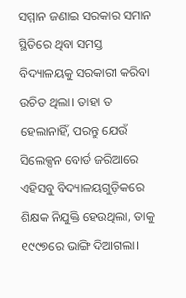ସମ୍ମାନ ଜଣାଇ ସରକାର ସମାନ ସ୍ଥିତିରେ ଥିବା ସମସ୍ତ ବିଦ୍ୟାଳୟକୁ ସରକାରୀ କରିବା ଉଚିତ ଥିଲା। ତାହା ତ ହେଲାନାହିଁ, ପରନ୍ତୁ ଯେଉଁ ସିଲେକ୍ସନ ବୋର୍ଡ ଜରିଆରେ ଏହିସବୁ ବିଦ୍ୟାଳୟଗୁଡ଼ିକରେ ଶିକ୍ଷକ ନିଯୁକ୍ତି ହେଉଥିଲା, ତାକୁ ୧୯୯୭ରେ ଭାଙ୍ଗି ଦିଆଗଲା।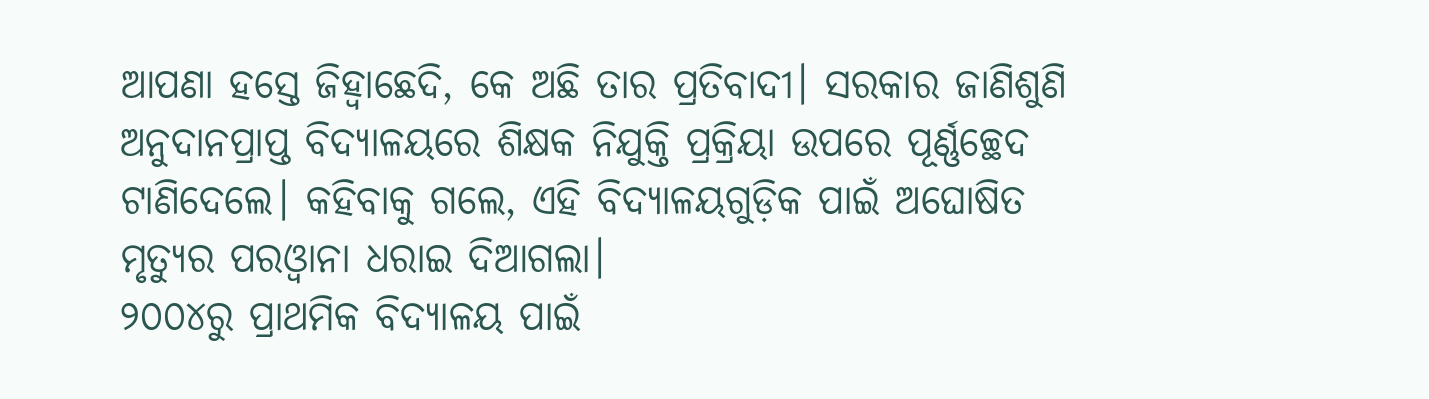ଆପଣା ହସ୍ତେ ଜିହ୍ବାଛେଦି, କେ ଅଛି ତାର ପ୍ରତିବାଦୀ। ସରକାର ଜାଣିଶୁଣି ଅନୁଦାନପ୍ରାପ୍ତ ବିଦ୍ୟାଳୟରେ ଶିକ୍ଷକ ନିଯୁକ୍ତି ପ୍ରକ୍ରିୟା ଉପରେ ପୂର୍ଣ୍ଣଚ୍ଛେଦ ଟାଣିଦେଲେ। କହିବାକୁ ଗଲେ, ଏହି ବିଦ୍ୟାଳୟଗୁଡ଼ିକ ପାଇଁ ଅଘୋଷିତ ମୃତ୍ୟୁର ପରଓ୍ବାନା ଧରାଇ ଦିଆଗଲା।
୨୦୦୪ରୁ ପ୍ରାଥମିକ ବିଦ୍ୟାଳୟ ପାଇଁ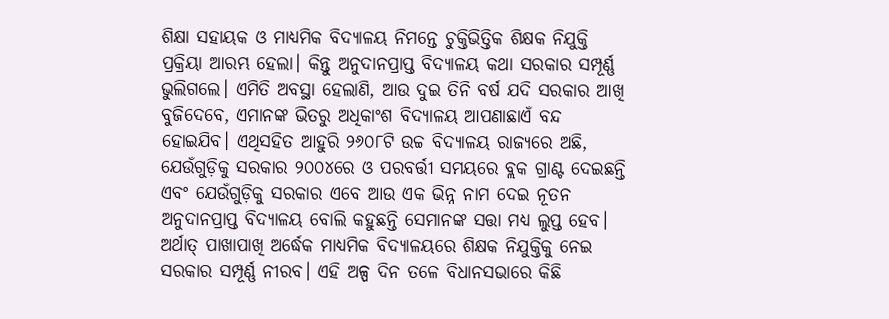ଶିକ୍ଷା ସହାୟକ ଓ ମାଧ୍ୟମିକ ବିଦ୍ୟାଳୟ ନିମନ୍ତେ ଚୁକ୍ତିଭିତ୍ତିକ ଶିକ୍ଷକ ନିଯୁକ୍ତି ପ୍ରକ୍ରିୟା ଆରମ୍ଭ ହେଲା। କିନ୍ତୁ ଅନୁଦାନପ୍ରାପ୍ତ ବିଦ୍ୟାଳୟ କଥା ସରକାର ସମ୍ପୂର୍ଣ୍ଣ ଭୁଲିଗଲେ। ଏମିତି ଅବସ୍ଥା ହେଲାଣି, ଆଉ ଦୁଇ ତିନି ବର୍ଷ ଯଦି ସରକାର ଆଖି ବୁଜିଦେବେ, ଏମାନଙ୍କ ଭିତରୁ ଅଧିକାଂଶ ବିଦ୍ୟାଳୟ ଆପଣାଛାଏଁ ବନ୍ଦ ହୋଇଯିବ। ଏଥିସହିତ ଆହୁରି ୨୬୦୮ଟି ଉଚ୍ଚ ବିଦ୍ୟାଳୟ ରାଜ୍ୟରେ ଅଛି, ଯେଉଁଗୁଡ଼ିକୁ ସରକାର ୨୦୦୪ରେ ଓ ପରବର୍ତ୍ତୀ ସମୟରେ ବ୍ଲକ ଗ୍ରାଣ୍ଟ ଦେଇଛନ୍ତି ଏବଂ ଯେଉଁଗୁଡ଼ିକୁ ସରକାର ଏବେ ଆଉ ଏକ ଭିନ୍ନ ନାମ ଦେଇ ନୂତନ ଅନୁଦାନପ୍ରାପ୍ତ ବିଦ୍ୟାଳୟ ବୋଲି କହୁଛନ୍ତି ସେମାନଙ୍କ ସତ୍ତା ମଧ୍ୟ ଲୁପ୍ତ ହେବ। ଅର୍ଥାତ୍‌ ପାଖାପାଖି ଅର୍ଦ୍ଧେକ ମାଧ୍ୟମିକ ବିଦ୍ୟାଳୟରେ ଶିକ୍ଷକ ନିଯୁକ୍ତିକୁ ନେଇ ସରକାର ସମ୍ପୂର୍ଣ୍ଣ ନୀରବ। ଏହି ଅଳ୍ପ ଦିନ ତଳେ ବିଧାନସଭାରେ କିଛି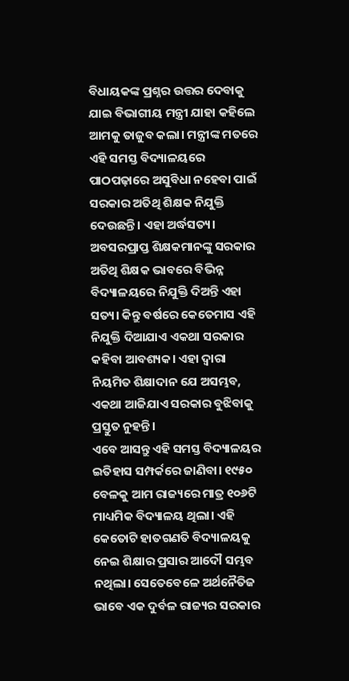ବିଧାୟକଙ୍କ ପ୍ରଶ୍ନର ଉତ୍ତର ଦେବାକୁ ଯାଇ ବିଭାଗୀୟ ମନ୍ତ୍ରୀ ଯାହା କହିଲେ ଆମକୁ ତାଜୁବ କଲା। ମନ୍ତ୍ରୀଙ୍କ ମତରେ ଏହି ସମସ୍ତ ବିଦ୍ୟାଳୟରେ ପାଠପଢ଼ାରେ ଅସୁବିଧା ନହେବା ପାଇଁ ସରକାର ଅତିଥି ଶିକ୍ଷକ ନିଯୁକ୍ତି ଦେଉଛନ୍ତି। ଏହା ଅର୍ଦ୍ଧସତ୍ୟ। ଅବସରପ୍ରାପ୍ତ ଶିକ୍ଷକମାନଙ୍କୁ ସରକାର ଅତିଥି ଶିକ୍ଷକ ଭାବରେ ବିଭିନ୍ନ ବିଦ୍ୟାଳୟରେ ନିଯୁକ୍ତି ଦିଅନ୍ତି ଏହା ସତ୍ୟ। କିନ୍ତୁ ବର୍ଷରେ କେତେମାସ ଏହି ନିଯୁକ୍ତି ଦିଆଯାଏ ଏକଥା ସରକାର କହିବା ଆବଶ୍ୟକ। ଏହା ଦ୍ୱାରା ନିୟମିତ ଶିକ୍ଷାଦାନ ଯେ ଅସମ୍ଭବ, ଏକଥା ଆଜିଯାଏ ସରକାର ବୁଝିବାକୁ ପ୍ରସ୍ତୁତ ନୁହନ୍ତି।
ଏବେ ଆସନ୍ତୁ ଏହି ସମସ୍ତ ବିଦ୍ୟାଳୟର ଇତିହାସ ସମ୍ପର୍କରେ ଜାଣିବା। ୧୯୫୦ ବେଳକୁ ଆମ ରାଜ୍ୟରେ ମାତ୍ର ୧୦୬ଟି ମାଧ୍ୟମିକ ବିଦ୍ୟାଳୟ ଥିଲା। ଏହି କେତୋଟି ହାତଗଣତି ବିଦ୍ୟାଳୟକୁ ନେଇ ଶିକ୍ଷାର ପ୍ରସାର ଆଦୌ ସମ୍ଭବ ନଥିଲା। ସେତେବେଳେ ଅର୍ଥନୈତିଜ ଭାବେ ଏକ ଦୁର୍ବଳ ରାଜ୍ୟର ସରକାର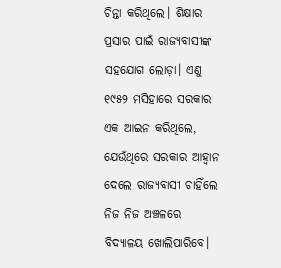ଚିନ୍ତା କରିଥିଲେ। ଶିକ୍ଷାର ପ୍ରସାର ପାଇଁ ରାଜ୍ୟବାସୀଙ୍କ ସହଯୋଗ ଲୋଡ଼ା। ଏଣୁ ୧୯୫୨ ମସିହାରେ ସରକାର ଏକ ଆଇନ କରିଥିଲେ, ଯେଉଁଥିରେ ସରକାର ଆହ୍ବାନ ଦେଲେ ରାଜ୍ୟବାସୀ ଚାହିଁଲେ ନିଜ ନିଜ ଅଞ୍ଚଳରେ ବିଦ୍ୟାଳୟ ଖୋଲିପାରିବେ।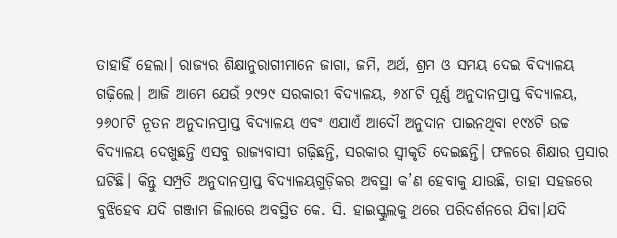ତାହାହିଁ ହେଲା। ରାଜ୍ୟର ଶିକ୍ଷାନୁରାଗୀମାନେ ଜାଗା, ଜମି, ଅର୍ଥ, ଶ୍ରମ ଓ ସମୟ ଦେଇ ବିଦ୍ୟାଳୟ ଗଢ଼ିଲେ। ଆଜି ଆମେ ଯେଉଁ ୨୯୨୯ ସରକାରୀ ବିଦ୍ୟାଳୟ, ୬୪୮ଟି ପୂର୍ଣ୍ଣ ଅନୁଦାନପ୍ରାପ୍ତ ବିଦ୍ୟାଳୟ, ୨୬୦୮ଟି ନୂତନ ଅନୁଦାନପ୍ରାପ୍ତ ବିଦ୍ୟାଳୟ ଏବଂ ଏଯାଏଁ ଆଦୌ ଅନୁଦାନ ପାଇନଥିବା ୧୯୪ଟି ଉଚ୍ଚ ବିଦ୍ୟାଳୟ ଦେଖୁଛନ୍ତି ଏସବୁ ରାଜ୍ୟବାସୀ ଗଢ଼ିଛନ୍ତି, ସରକାର ସ୍ବୀକୃତି ଦେଇଛନ୍ତି। ଫଳରେ ଶିକ୍ଷାର ପ୍ରସାର ଘଟିଛି। କିନ୍ତୁ ସମ୍ପ୍ରତି ଅନୁଦାନପ୍ରାପ୍ତ ବିଦ୍ୟାଳୟଗୁଡ଼ିକର ଅବସ୍ଥା କ’ଣ ହେବାକୁ ଯାଉଛି, ତାହା ସହଜରେ ବୁଝିହେବ ଯଦି ଗଞ୍ଜାମ ଜିଲାରେ ଅବସ୍ଥିତ କେ. ସି. ହାଇସ୍କୁଲକୁ ଥରେ ପରିଦର୍ଶନରେ ଯିବା।ଯଦି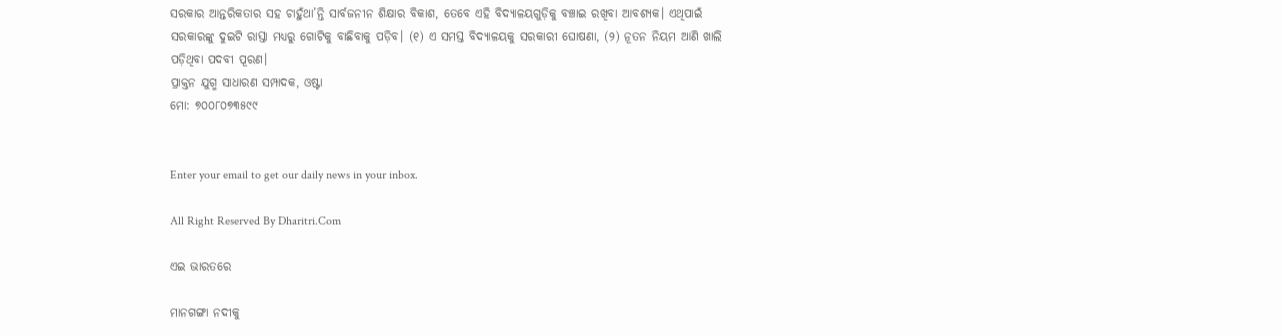ସରକାର ଆନ୍ତରିକତାର ସହ ଚାହୁଁଥା’ନ୍ତି ସାର୍ବଜନୀନ ଶିକ୍ଷାର ବିକାଶ, ତେବେ ଏହି ବିଦ୍ୟାଳୟଗୁଡ଼ିକୁ ବଞ୍ଚାଇ ରଖିବା ଆବଶ୍ୟକ। ଏଥିପାଇଁ ସରକାରଙ୍କୁ ଦୁଇଟି ରାସ୍ତା ମଧ୍ୟରୁ ଗୋଟିକୁ ବାଛିବାକୁ ପଡ଼ିବ। (୧) ଏ ସମସ୍ତ ବିଦ୍ୟାଳୟକୁ ସରକାରୀ ଘୋଷଣା, (୨) ନୂତନ ନିୟମ ଆଣି ଖାଲି ପଡ଼ିଥିବା ପଦବୀ ପୂରଣ।
ପ୍ରାକ୍ତନ ଯୁଗ୍ମ ସାଧାରଣ ସମ୍ପାଦକ, ଓଷ୍ଟା
ମୋ: ୭୦୦୮୦୭୩୫୯୯


Enter your email to get our daily news in your inbox.

All Right Reserved By Dharitri.Com

ଏଇ ଭାରତରେ

ମାନଗଙ୍ଗା ନଦୀକୁ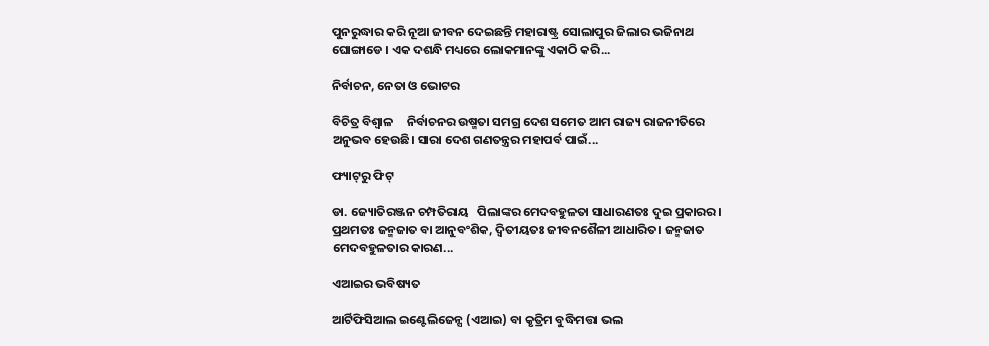ପୁନରୁଦ୍ଧାର କରି ନୂଆ ଜୀବନ ଦେଇଛନ୍ତି ମହାରାଷ୍ଟ୍ର ସୋଲାପୁର ଜିଲାର ଭଜିନାଥ ଘୋଙ୍ଗାଡେ । ଏକ ଦଶନ୍ଧି ମଧ୍ୟରେ ଲୋକମାନଙ୍କୁ ଏକାଠି କରି...

ନିର୍ବାଚନ, ନେତା ଓ ଭୋଟର

ବିଚିତ୍ର ବିଶ୍ୱାଳ     ନିର୍ବାଚନର ଉଷ୍ମତା ସମଗ୍ର ଦେଶ ସମେତ ଆମ ରାଜ୍ୟ ରାଜନୀତିରେ ଅନୁଭବ ହେଉଛି। ସାରା ଦେଶ ଗଣତନ୍ତ୍ରର ମହାପର୍ବ ପାଇଁ...

ଫ୍ୟାଟ୍‌ରୁ ଫିଟ୍‌

ଡା. ଜ୍ୟୋତିରଞ୍ଜନ ଚମ୍ପତିରାୟ   ପିଲାଙ୍କର ମେଦବହୁଳତା ସାଧାରଣତଃ ଦୁଇ ପ୍ରକାରର। ପ୍ରଥମତଃ ଜନ୍ମଜାତ ବା ଆନୁବଂଶିକ, ଦ୍ୱିତୀୟତଃ ଜୀବନଶୈଳୀ ଆଧାରିତ। ଜନ୍ମଜାତ ମେଦବହୁଳତାର କାରଣ...

ଏଆଇର ଭବିଷ୍ୟତ

ଆର୍ଟିଫିସିଆଲ ଇଣ୍ଟେଲିଜେନ୍ସ (ଏଆଇ) ବା କୃତ୍ରିମ ବୁଦ୍ଧିମତ୍ତା ଭଲ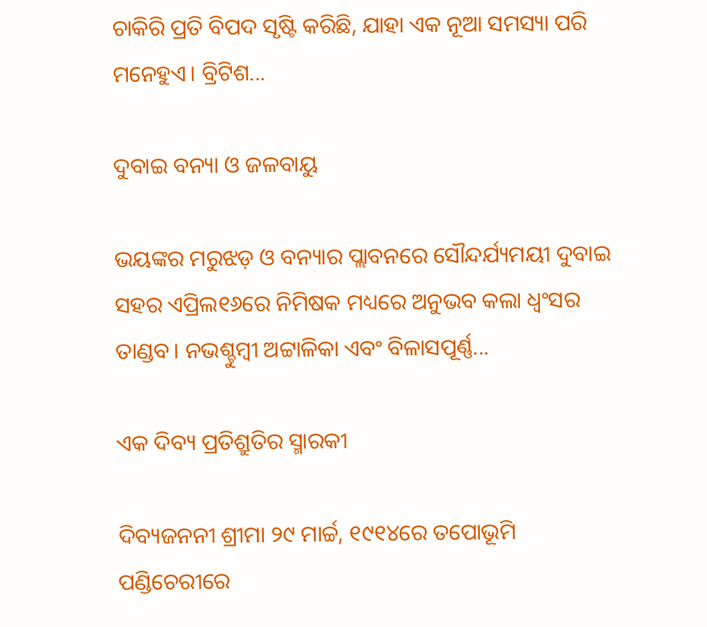ଚାକିରି ପ୍ରତି ବିପଦ ସୃଷ୍ଟି କରିଛି, ଯାହା ଏକ ନୂଆ ସମସ୍ୟା ପରି ମନେହୁଏ। ବ୍ରିଟିଶ...

ଦୁବାଇ ବନ୍ୟା ଓ ଜଳବାୟୁ

ଭୟଙ୍କର ମରୁଝଡ଼ ଓ ବନ୍ୟାର ପ୍ଲାବନରେ ସୌନ୍ଦର୍ଯ୍ୟମୟୀ ଦୁବାଇ ସହର ଏପ୍ରିଲ୧୬ରେ ନିମିଷକ ମଧ୍ୟରେ ଅନୁଭବ କଲା ଧ୍ବଂସର ତାଣ୍ଡବ। ନଭଶ୍ଚୁମ୍ବୀ ଅଟ୍ଟାଳିକା ଏବଂ ବିଳାସପୂର୍ଣ୍ଣ...

ଏକ ଦିବ୍ୟ ପ୍ରତିଶ୍ରୁତିର ସ୍ମାରକୀ

ଦିବ୍ୟଜନନୀ ଶ୍ରୀମା ୨୯ ମାର୍ଚ୍ଚ, ୧୯୧୪ରେ ତପୋଭୂମି ପଣ୍ଡିଚେରୀରେ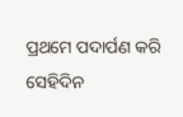ପ୍ରଥମେ ପଦାର୍ପଣ କରି ସେହିଦିନ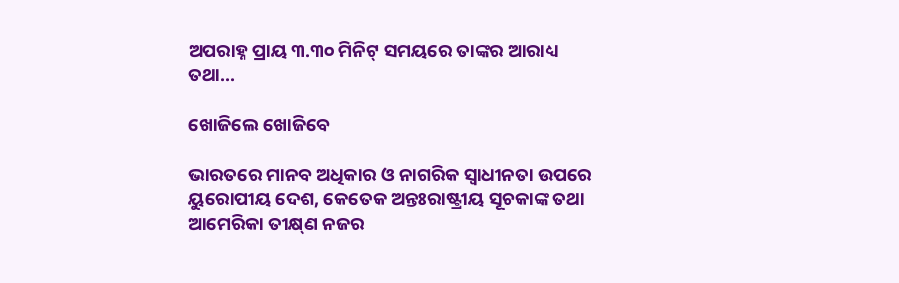ଅପରାହ୍ନ ପ୍ରାୟ ୩.୩୦ ମିନିଟ୍‌ ସମୟରେ ତାଙ୍କର ଆରାଧ୍ୟ ତଥା...

ଖୋଜିଲେ ଖୋଜିବେ

ଭାରତରେ ମାନବ ଅଧିକାର ଓ ନାଗରିକ ସ୍ବାଧୀନତା ଉପରେ ୟୁରୋପୀୟ ଦେଶ, କେତେକ ଅନ୍ତଃରାଷ୍ଟ୍ରୀୟ ସୂଚକାଙ୍କ ତଥା ଆମେରିକା ତୀକ୍ଷ୍‌ଣ ନଜର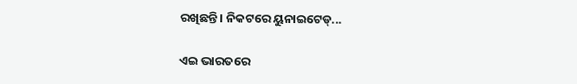ରଖିଛନ୍ତି। ନିକଟରେ ୟୁନାଇଟେଡ୍‌...

ଏଇ ଭାରତରେ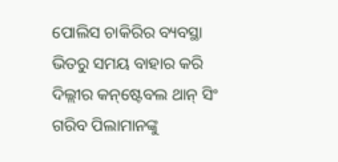ପୋଲିସ ଚାକିରିର ବ୍ୟବସ୍ଥା ଭିତରୁ ସମୟ ବାହାର କରି ଦିଲ୍ଲୀର କନ୍‌ଷ୍ଟେବଲ ଥାନ୍‌ ସିଂ ଗରିବ ପିଲାମାନଙ୍କୁ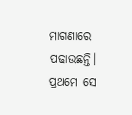ମାଗଣାରେ ପଢାଉଛନ୍ତି। ପ୍ରଥମେ ସେ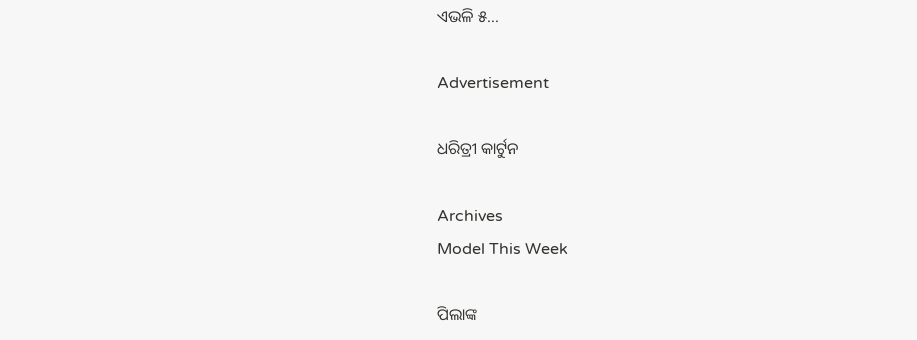ଏଭଳି ୫...

Advertisement

ଧରିତ୍ରୀ କାର୍ଟୁନ

Archives
Model This Week

ପିଲାଙ୍କ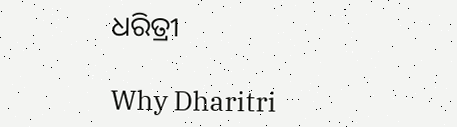ଧରିତ୍ରୀ

Why Dharitri